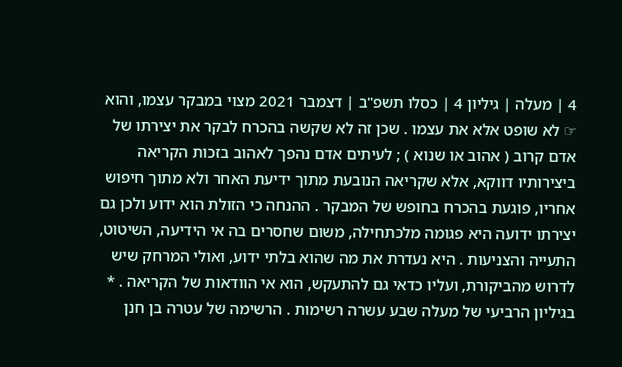4 | מעלה | גיליון 4 | כסלו תשפ"ב | דצמבר 2021 מצוי במבקר עצמו, והוא ☞ לא שופט אלא את עצמו . שכן זה לא שקשה בהכרח לבקר את יצירתו של אדם קרוב ( אהוב או שנוא ) ; לעיתים אדם נהפך לאהוב בזכות הקריאה ביצירותיו דווקא, אלא שקריאה הנובעת מתוך ידיעת האחר ולא מתוך חיפוש אחריו, פוגעת בהכרח בחופש של המבקר . ההנחה כי הזולת הוא ידוע ולכן גם יצירתו ידועה היא פגומה מלכתחילה, משום שחסרים בה אי הידיעה, השיטוט, התעייה והצניעות . היא נעדרת את מה שהוא בלתי ידוע, ואולי המרחק שיש לדרוש מהביקורת, ועליו כדאי גם להתעקש, הוא אי הוודאות של הקריאה . * בגיליון הרביעי של מעלה שבע עשרה רשימות . הרשימה של עטרה בן חנן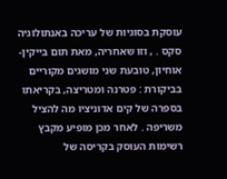עוסקת בסוגיות של עריכה באנתולוגיה סקס . , וזו שאחריה, מאת תום בייקין- אוחיון, טובעת שני מושגים מקוריים בביקורת : פטרנה ומטריצה, בקריאתו בספרה של קים אדוניציו מה להציל משריפה . לאחר מכן מופיע מקבץ רשימות העוסק בקריסה של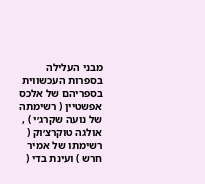מבני העלילה בספרות העכשווית בספריהם של אלכס אפשטיין ( רשימתה של נועה שקרג׳י ) , אולגה טוקרצ׳וק ( רשימתו של אמיר חרש ) ועינת בדי (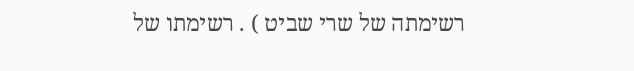רשימתה של שרי שביט ) . רשימתו של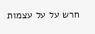חרש על על עצמות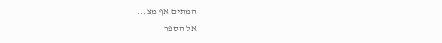המתים אף מצ...
אל הספר